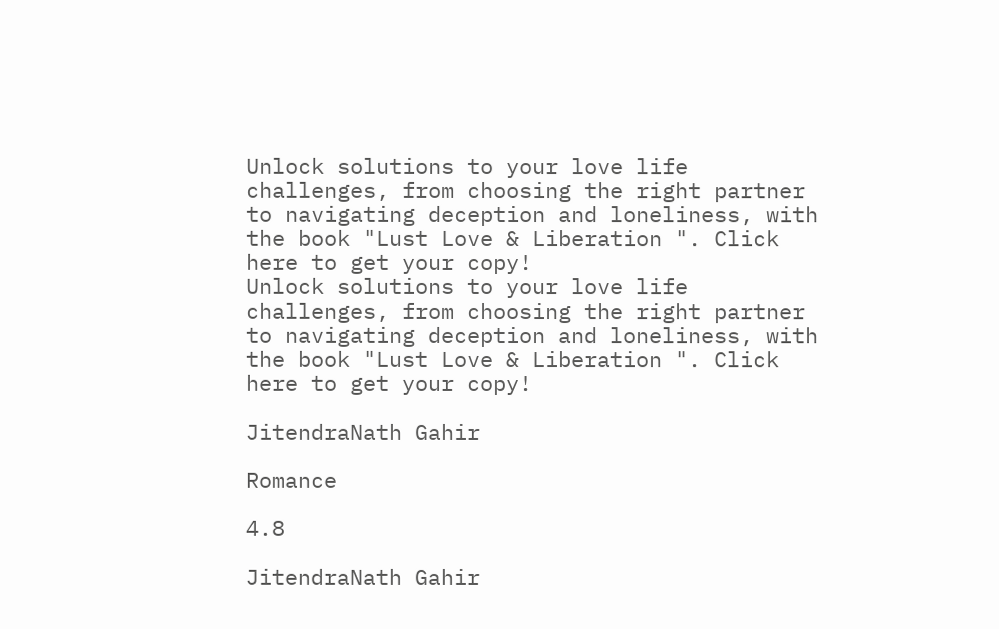Unlock solutions to your love life challenges, from choosing the right partner to navigating deception and loneliness, with the book "Lust Love & Liberation ". Click here to get your copy!
Unlock solutions to your love life challenges, from choosing the right partner to navigating deception and loneliness, with the book "Lust Love & Liberation ". Click here to get your copy!

JitendraNath Gahir

Romance

4.8

JitendraNath Gahir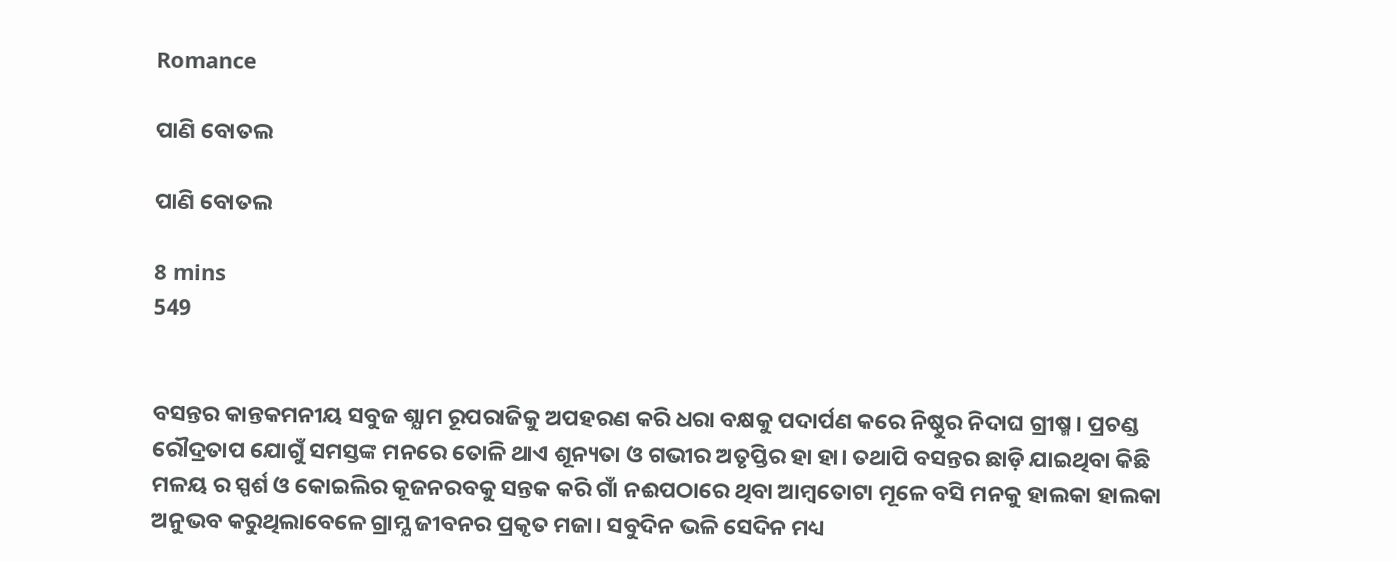Romance

ପାଣି ବୋତଲ

ପାଣି ବୋତଲ

8 mins
549


ବସନ୍ତର କାନ୍ତକମନୀୟ ସବୁଜ ଶ୍ଯାମ ରୂପରାଜିକୁ ଅପହରଣ କରି ଧରା ବକ୍ଷକୁ ପଦାର୍ପଣ କରେ ନିଷ୍ଠୁର ନିଦାଘ ଗ୍ରୀଷ୍ମ । ପ୍ରଚଣ୍ଡ ରୌଦ୍ରତାପ ଯୋଗୁଁ ସମସ୍ତଙ୍କ ମନରେ ତୋଳି ଥାଏ ଶୂନ୍ୟତା ଓ ଗଭୀର ଅତୃପ୍ତିର ହା ହା। ତଥାପି ବସନ୍ତର ଛାଡ଼ି ଯାଇଥିବା କିଛି ମଳୟ ର ସ୍ପର୍ଶ ଓ କୋଇଲିର କୂଜନରବକୁ ସନ୍ତକ କରି ଗାଁ ନଈପଠାରେ ଥିବା ଆମ୍ବତୋଟା ମୂଳେ ବସି ମନକୁ ହାଲକା ହାଲକା ଅନୁଭବ କରୁଥିଲାବେଳେ ଗ୍ରାମ୍ଯ ଜୀବନର ପ୍ରକୃତ ମଜା। ସବୁଦିନ ଭଳି ସେଦିନ ମଧ୍ୟ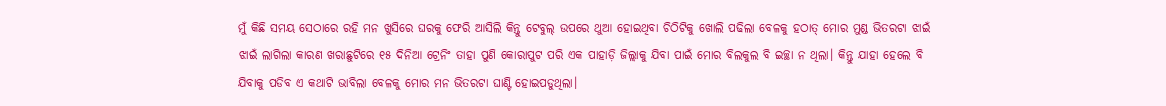ମୁଁ କିଛି ସମୟ ସେଠାରେ ରହି ମନ ଖୁସିରେ ଘରକୁ ଫେରି ଆସିଲି କିନ୍ତୁ ଟେବୁଲ୍ ଉପରେ ଥୁଆ ହୋଇଥିବା ଚିଠିଟିକୁ ଖୋଲି ପଢିଲା ବେଳକୁ ହଠାତ୍ ମୋର ମୁଣ୍ଡ ଭିତରଟା ଝାଇଁ ଝାଇଁ ଲାଗିଲା କାରଣ ଖରାଛୁଟିରେ ୧୫ ଦିନିଆ ଟ୍ରେନିଂ ତାହା ପୁଣି କୋରାପୁଟ ପରି ଏକ ପାହାଡ଼ି ଜିଲ୍ଲାକୁ ଯିବା ପାଇଁ ମୋର ବିଲକୁଲ ବି ଇଚ୍ଛା ନ ଥିଲା। କିନ୍ତୁ ଯାହା ହେଲେ ବି ଯିବାକୁ ପଡିବ ଏ କଥାଟି ଭାବିଲା ବେଳକୁ ମୋର ମନ ଭିତରଟା ଘାଣ୍ଟି ହୋଇପଡୁଥିଲା।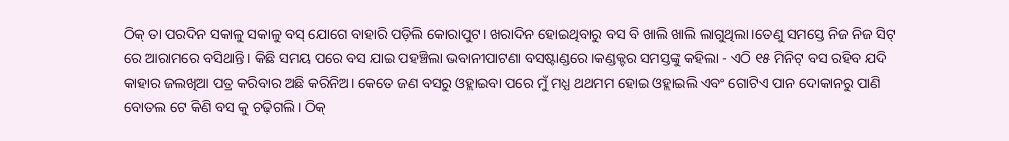ଠିକ୍ ତା ପରଦିନ ସକାଳୁ ସକାଳୁ ବସ୍ ଯୋଗେ ବାହାରି ପଡ଼ିଲି କୋରାପୁଟ। ଖରାଦିନ ହୋଇଥିବାରୁ ବସ ବି ଖାଲି ଖାଲି ଲାଗୁଥିଲା।ତେଣୁ ସମସ୍ତେ ନିଜ ନିଜ ସିଟ୍ ରେ ଆରାମରେ ବସିଥାନ୍ତି। କିଛି ସମୟ ପରେ ବସ ଯାଇ ପହଞ୍ଚିଲା ଭବାନୀପାଟଣା ବସଷ୍ଟାଣ୍ଡରେ।କଣ୍ଡକ୍ଟର ସମସ୍ତଙ୍କୁ କହିଲା - ଏଠି ୧୫ ମିନିଟ୍ ବସ ରହିବ ଯଦି କାହାର ଜଲଖିଆ ପତ୍ର କରିବାର ଅଛି କରିନିଅ। କେତେ ଜଣ ବସରୁ ଓହ୍ଲାଇବା ପରେ ମୁଁ ମଧ୍ଯ ଥଥମମ ହୋଇ ଓହ୍ଲାଇଲି ଏବଂ ଗୋଟିଏ ପାନ ଦୋକାନରୁ ପାଣି ବୋତଲ ଟେ କିଣି ବସ କୁ ଚଢ଼ିଗଲି। ଠିକ୍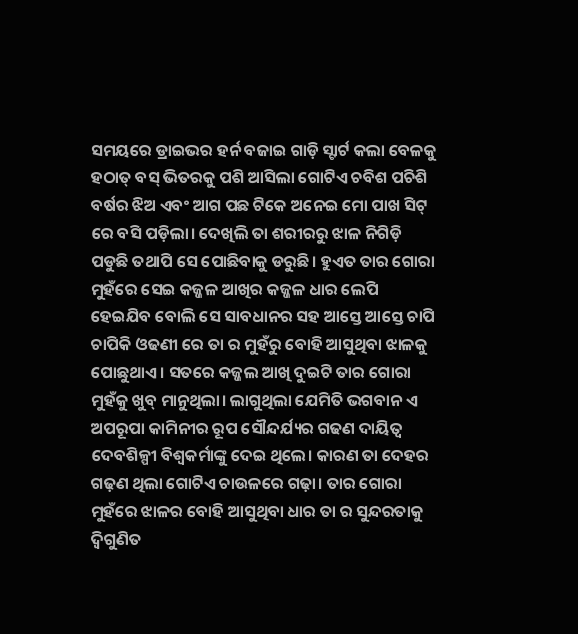ସମୟରେ ଡ୍ରାଇଭର ହର୍ନ ବଜାଇ ଗାଡ଼ି ସ୍ଟାର୍ଟ କଲା ବେଳକୁ ହଠାତ୍ ବସ୍ ଭିତରକୁ ପଶି ଆସିଲା ଗୋଟିଏ ଚବିଶ ପଚିଶି ବର୍ଷର ଝିଅ ଏବଂ ଆଗ ପଛ ଟିକେ ଅନେଇ ମୋ ପାଖ ସିଟ୍ ରେ ବସି ପଡ଼ିଲା। ଦେଖିଲି ତା ଶରୀରରୁ ଝାଳ ନିଗିଡ଼ି ପଡୁଛି ତଥାପି ସେ ପୋଛିବାକୁ ଡରୁଛି। ହୁଏତ ତାର ଗୋରା ମୁହଁରେ ସେଇ କଜ୍ଜଳ ଆଖିର କଜ୍ଜଳ ଧାର ଲେପି ହେଇଯିବ ବୋଲି ସେ ସାବଧାନର ସହ ଆସ୍ତେ ଆସ୍ତେ ଚାପି ଚାପିକି ଓଢଣୀ ରେ ତା ର ମୁହଁରୁ ବୋହି ଆସୁଥିବା ଝାଳକୁ ପୋଛୁଥାଏ । ସତରେ କଜ୍ଜଲ ଆଖି ଦୁଇଟି ତାର ଗୋରା ମୁହଁକୁ ଖୁବ୍ ମାନୁଥିଲା। ଲାଗୁଥିଲା ଯେମିତି ଭଗବାନ ଏ ଅପରୂପା କାମିନୀର ରୂପ ସୌନ୍ଦର୍ଯ୍ୟର ଗଢଣ ଦାୟିତ୍ଵ ଦେବଶିଳ୍ପୀ ବିଶ୍ବକର୍ମାଙ୍କୁ ଦେଇ ଥିଲେ। କାରଣ ତା ଦେହର ଗଢ଼ଣ ଥିଲା ଗୋଟିଏ ଚାଉଳରେ ଗଢ଼ା। ତାର ଗୋରା ମୁହଁରେ ଝାଳର ବୋହି ଆସୁଥିବା ଧାର ତା ର ସୁନ୍ଦରତାକୁ ଦ୍ବିଗୁଣିତ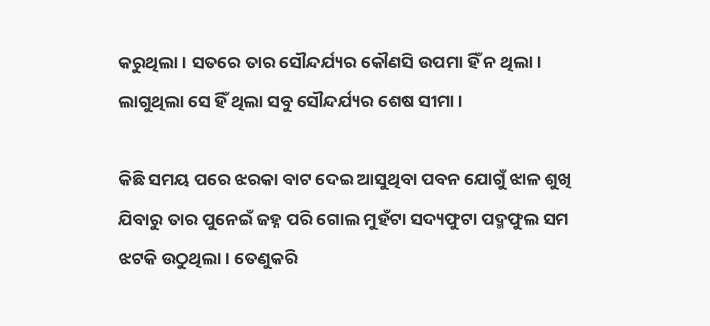କରୁଥିଲା। ସତରେ ତାର ସୌନ୍ଦର୍ଯ୍ୟର କୌଣସି ଉପମା ହିଁ ନ ଥିଲା। ଲାଗୁଥିଲା ସେ ହିଁ ଥିଲା ସବୁ ସୌନ୍ଦର୍ଯ୍ୟର ଶେଷ ସୀମା।

କିଛି ସମୟ ପରେ ଝରକା ବାଟ ଦେଇ ଆସୁଥିବା ପବନ ଯୋଗୁଁ ଝାଳ ଶୁଖି ଯିବାରୁ ତାର ପୁନେଇଁ ଜହ୍ନ ପରି ଗୋଲ ମୁହଁଟା ସଦ୍ୟଫୁଟା ପଦ୍ମଫୁଲ ସମ ଝଟକି ଉଠୁଥିଲା। ତେଣୁକରି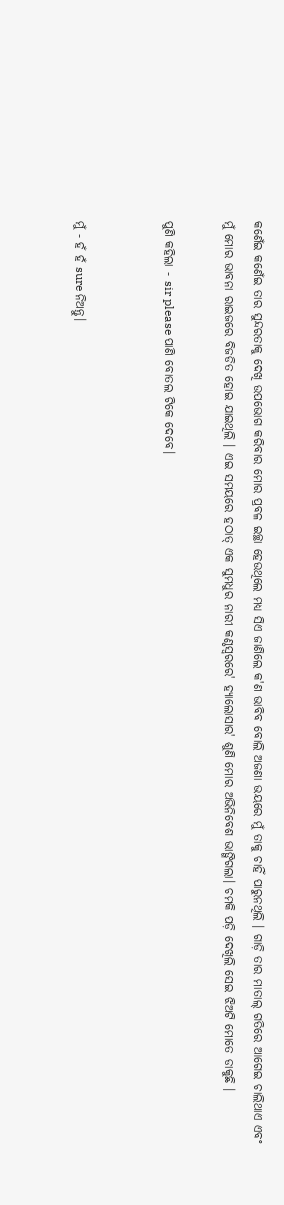କଣେଁଇ କଣେଁଇ ତାର ସୁନ୍ଦରତାକୁ ଦେଖି ଉପଭୋଗ କରିବାର ମୋର ପ୍ରବଳ ଇଚ୍ଛା ହେଉଥିଲେ ମଧ୍ୟ ସିଏ ଜାଣିଲେ କ'ଣ ଭାବିବ ବୋଲି ଅଜଣା ଭୟରେ ମୁଁ ତାକୁ ଚାହିଁ ପାରୁନଥିଲି । ଗାଡ଼ି ତାର ମାତାଲ୍ ଗତିରେ ଆଗେଇ ଚାଲିଥାଏ ଏବଂ ମୁଁ ମୋର ଭାବନା ରାଇଜରେ ବିଜଡିତ ହୋଇ ଯାଇଥିଲି । ଏଇ ସମୟରେ ହଠାତ୍ ଏକ ସୁମଧୁର ନାରୀ କଣ୍ଠସ୍ବରରେ' ହ୍ଯାଲୋସାର' ଶୁଣି ମୋର ଅଭିନିବେଶ ଭାଙ୍ଗିଗଲା। ଚମକି ପଡ଼ି ଦେଖିଲି ସେଇ ଝିଅଟି ମୋତେ ଡାକୁଛି ।

ପୁଣି କହିଲା - sir please ପାଣି ବୋତଲ ଟିକେ ଦେବେ।


ମୁଁ - ହଁ ହଁ sure ନିଅନ୍ତୁ।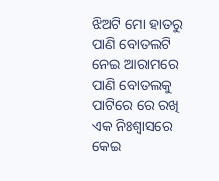ଝିଅଟି ମୋ ହାତରୁ ପାଣି ବୋତଲଟି ନେଇ ଆରାମରେ ପାଣି ବୋତଲକୁ ପାଟିରେ ରେ ରଖି ଏକ ନିଃଶ୍ବାସରେ କେଇ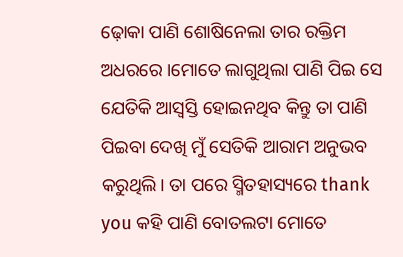ଢ଼ୋକା ପାଣି ଶୋଷିନେଲା ତାର ରକ୍ତିମ ଅଧରରେ ।ମୋତେ ଲାଗୁଥିଲା ପାଣି ପିଇ ସେ ଯେତିକି ଆସ୍ବସ୍ତି ହୋଇନଥିବ କିନ୍ତୁ ତା ପାଣି ପିଇବା ଦେଖି ମୁଁ ସେତିକି ଆରାମ ଅନୁଭବ କରୁଥିଲି। ତା ପରେ ସ୍ମିତହାସ୍ୟରେ thank you କହି ପାଣି ବୋତଲଟା ମୋତେ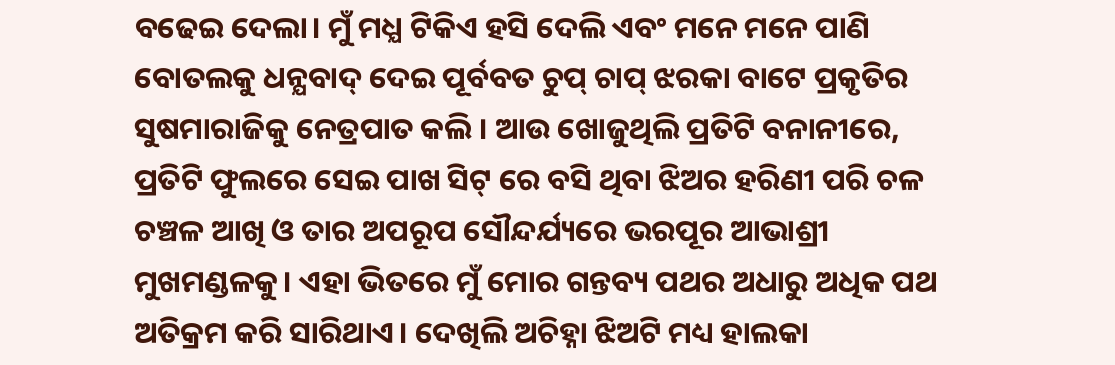ବଢେଇ ଦେଲା। ମୁଁ ମଧ୍ଯ ଟିକିଏ ହସି ଦେଲି ଏବଂ ମନେ ମନେ ପାଣି ବୋତଲକୁ ଧନ୍ଯବାଦ୍ ଦେଇ ପୂର୍ବବତ ଚୁପ୍ ଚାପ୍ ଝରକା ବାଟେ ପ୍ରକୃତିର ସୁଷମାରାଜିକୁ ନେତ୍ରପାତ କଲି । ଆଉ ଖୋଜୁଥିଲି ପ୍ରତିଟି ବନାନୀରେ, ପ୍ରତିଟି ଫୁଲରେ ସେଇ ପାଖ ସିଟ୍ ରେ ବସି ଥିବା ଝିଅର ହରିଣୀ ପରି ଚଳ ଚଞ୍ଚଳ ଆଖି ଓ ତାର ଅପରୂପ ସୌନ୍ଦର୍ଯ୍ୟରେ ଭରପୂର ଆଭାଶ୍ରୀ ମୁଖମଣ୍ଡଳକୁ। ଏହା ଭିତରେ ମୁଁ ମୋର ଗନ୍ତବ୍ୟ ପଥର ଅଧାରୁ ଅଧିକ ପଥ ଅତିକ୍ରମ କରି ସାରିଥାଏ। ଦେଖିଲି ଅଚିହ୍ନା ଝିଅଟି ମଧ୍ୟ ହାଲକା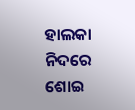ହାଲକା ନିଦରେ ଶୋଇ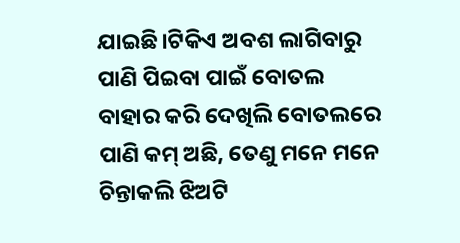ଯାଇଛି।ଟିକିଏ ଅବଶ ଲାଗିବାରୁ ପାଣି ପିଇବା ପାଇଁ ବୋତଲ ବାହାର କରି ଦେଖିଲି ବୋତଲରେ ପାଣି କମ୍ ଅଛି, ତେଣୁ ମନେ ମନେ ଚିନ୍ତାକଲି ଝିଅଟି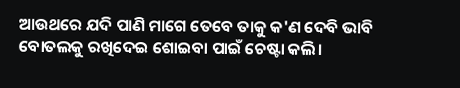ଆଉଥରେ ଯଦି ପାଣି ମାଗେ ତେବେ ତାକୁ କ'ଣ ଦେବି ଭାବି ବୋତଲକୁ ରଖିଦେଇ ଶୋଇବା ପାଇଁ ଚେଷ୍ଟା କଲି।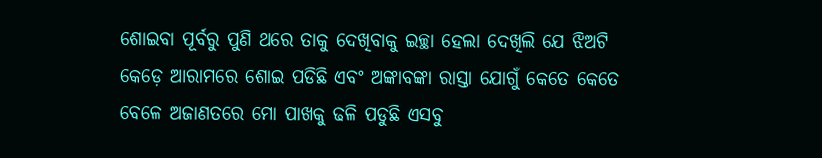ଶୋଇବା ପୂର୍ବରୁ ପୁଣି ଥରେ ତାକୁ ଦେଖିବାକୁ ଇଚ୍ଛା ହେଲା ଦେଖିଲି ଯେ ଝିଅଟି କେଡ଼େ ଆରାମରେ ଶୋଇ ପଡିଛି ଏବଂ ଅଙ୍କାବଙ୍କା ରାସ୍ତା ଯୋଗୁଁ କେତେ କେତେ ବେଳେ ଅଜାଣତରେ ମୋ ପାଖକୁ ଢଳି ପଡୁଛି ଏସବୁ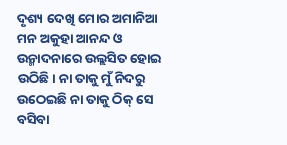ଦୃଶ୍ୟ ଦେଖି ମୋର ଅମାନିଆ ମନ ଅକୁହା ଆନନ୍ଦ ଓ ଉନ୍ମାଦନାରେ ଉଲ୍ଲସିତ ହୋଇ ଉଠିଛି। ନା ତାକୁ ମୁଁ ନିଦରୁ ଉଠେଇଛି ନା ତାକୁ ଠିକ୍ ସେ ବସିବା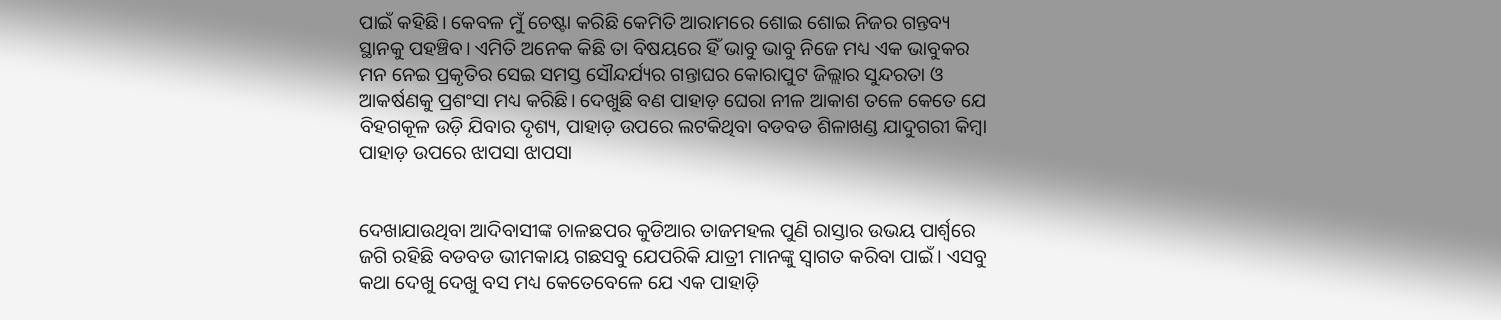ପାଇଁ କହିଛି। କେବଳ ମୁଁ ଚେଷ୍ଟା କରିଛି କେମିତି ଆରାମରେ ଶୋଇ ଶୋଇ ନିଜର ଗନ୍ତବ୍ୟ ସ୍ଥାନକୁ ପହଞ୍ଚିବ। ଏମିତି ଅନେକ କିଛି ତା ବିଷୟରେ ହିଁ ଭାବୁ ଭାବୁ ନିଜେ ମଧ୍ୟ ଏକ ଭାବୁକର ମନ ନେଇ ପ୍ରକୃତିର ସେଇ ସମସ୍ତ ସୌନ୍ଦର୍ଯ୍ୟର ଗନ୍ତାଘର କୋରାପୁଟ ଜିଲ୍ଲାର ସୁନ୍ଦରତା ଓ ଆକର୍ଷଣକୁ ପ୍ରଶଂସା ମଧ୍ୟ କରିଛି। ଦେଖୁଛି ବଣ ପାହାଡ଼ ଘେରା ନୀଳ ଆକାଶ ତଳେ କେତେ ଯେ ବିହଗକୂଳ ଉଡ଼ି ଯିବାର ଦୃଶ୍ୟ, ପାହାଡ଼ ଉପରେ ଲଟକିଥିବା ବଡବଡ ଶିଳାଖଣ୍ଡ ଯାଦୁଗରୀ କିମ୍ବା ପାହାଡ଼ ଉପରେ ଝାପସା ଝାପସା


ଦେଖାଯାଉଥିବା ଆଦିବାସୀଙ୍କ ଚାଳଛପର କୁଡିଆର ତାଜମହଲ ପୁଣି ରାସ୍ତାର ଉଭୟ ପାର୍ଶ୍ବରେ ଜଗି ରହିଛି ବଡବଡ ଭୀମକାୟ ଗଛସବୁ ଯେପରିକି ଯାତ୍ରୀ ମାନଙ୍କୁ ସ୍ବାଗତ କରିବା ପାଇଁ। ଏସବୁ କଥା ଦେଖୁ ଦେଖୁ ବସ ମଧ୍ୟ କେତେବେଳେ ଯେ ଏକ ପାହାଡ଼ି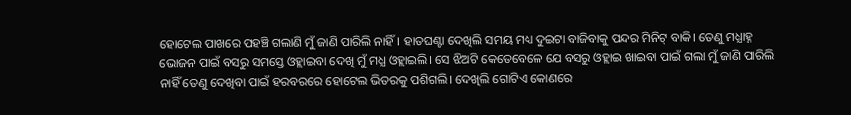ହୋଟେଲ ପାଖରେ ପହଞ୍ଚି ଗଲାଣି ମୁଁ ଜାଣି ପାରିଲି ନାହିଁ। ହାତଘଣ୍ଟା ଦେଖିଲି ସମୟ ମଧ୍ୟ ଦୁଇଟା ବାଜିବାକୁ ପନ୍ଦର ମିନିଟ୍ ବାକି। ତେଣୁ ମଧ୍ଯାହ୍ନ ଭୋଜନ ପାଇଁ ବସରୁ ସମସ୍ତେ ଓହ୍ଲାଇବା ଦେଖି ମୁଁ ମଧ୍ଯ ଓହ୍ଲାଇଲି। ସେ ଝିଅଟି କେତେବେଳେ ଯେ ବସରୁ ଓହ୍ଲାଇ ଖାଇବା ପାଇଁ ଗଲା ମୁଁ ଜାଣି ପାରିଲି ନାହିଁ ତେଣୁ ଦେଖିବା ପାଇଁ ହରବରରେ ହୋଟେଲ ଭିତରକୁ ପଶିଗଲି। ଦେଖିଲି ଗୋଟିଏ କୋଣରେ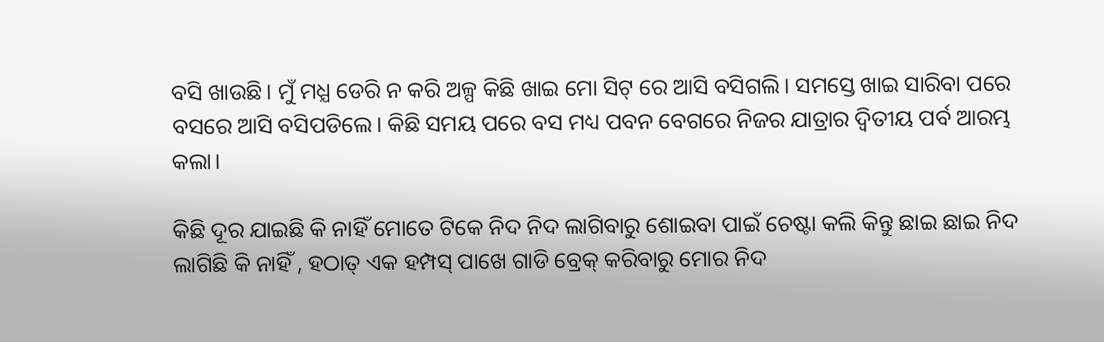ବସି ଖାଉଛି। ମୁଁ ମଧ୍ଯ ଡେରି ନ କରି ଅଳ୍ପ କିଛି ଖାଇ ମୋ ସିଟ୍ ରେ ଆସି ବସିଗଲି। ସମସ୍ତେ ଖାଇ ସାରିବା ପରେ ବସରେ ଆସି ବସିପଡିଲେ। କିଛି ସମୟ ପରେ ବସ ମଧ୍ୟ ପବନ ବେଗରେ ନିଜର ଯାତ୍ରାର ଦ୍ବିତୀୟ ପର୍ବ ଆରମ୍ଭ କଲା।

କିଛି ଦୂର ଯାଇଛି କି ନାହିଁ ମୋତେ ଟିକେ ନିଦ ନିଦ ଲାଗିବାରୁ ଶୋଇବା ପାଇଁ ଚେଷ୍ଟା କଲି କିନ୍ତୁ ଛାଇ ଛାଇ ନିଦ ଲାଗିଛି କି ନାହିଁ , ହଠାତ୍ ଏକ ହମ୍ପସ୍ ପାଖେ ଗାଡି ବ୍ରେକ୍ କରିବାରୁ ମୋର ନିଦ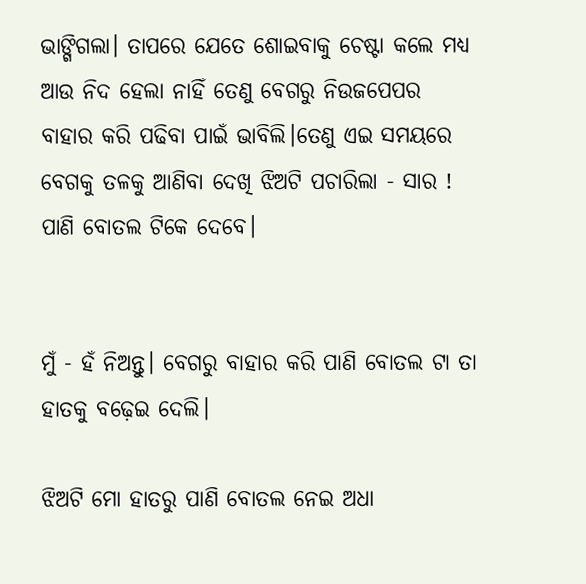ଭାଙ୍ଗିଗଲା। ତାପରେ ଯେତେ ଶୋଇବାକୁ ଚେଷ୍ଟା କଲେ ମଧ୍ୟ ଆଉ ନିଦ ହେଲା ନାହିଁ ତେଣୁ ବେଗରୁ ନିଉଜପେପର ବାହାର କରି ପଢିବା ପାଇଁ ଭାବିଲି।ତେଣୁ ଏଇ ସମୟରେ ବେଗକୁ ତଳକୁ ଆଣିବା ଦେଖି ଝିଅଟି ପଚାରିଲା - ସାର ! ପାଣି ବୋତଲ ଟିକେ ଦେବେ।


ମୁଁ - ହଁ ନିଅନ୍ତୁ। ବେଗରୁ ବାହାର କରି ପାଣି ବୋତଲ ଟା ତା ହାତକୁ ବଢ଼େଇ ଦେଲି।

ଝିଅଟି ମୋ ହାତରୁ ପାଣି ବୋତଲ ନେଇ ଅଧା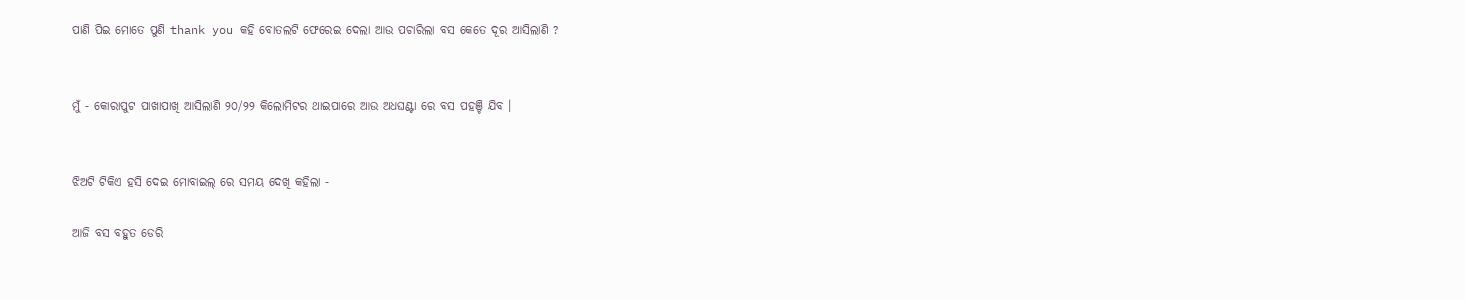ପାଣି ପିଇ ମୋତେ ପୁଣି thank you କହି ବୋତଲଟି ଫେରେଇ ଦେଲା ଆଉ ପଚାରିଲା ବସ କେତେ ଦୂର ଆସିଲାଣି ?


ମୁଁ - କୋରାପୁଟ ପାଖାପାଖି ଆସିଲାଣି ୨୦/୨୨ କିଲୋମିଟର ଥାଇପାରେ ଆଉ ଅଧଘଣ୍ଟା ରେ ବସ ପହଞ୍ଚି ଯିବ ।


ଝିଅଟି ଟିକିଏ ହସି ଦେଇ ମୋବାଇଲ୍ ରେ ସମୟ ଦେଖି କହିଲା -

ଆଜି ବସ ବହୁତ ଡେରି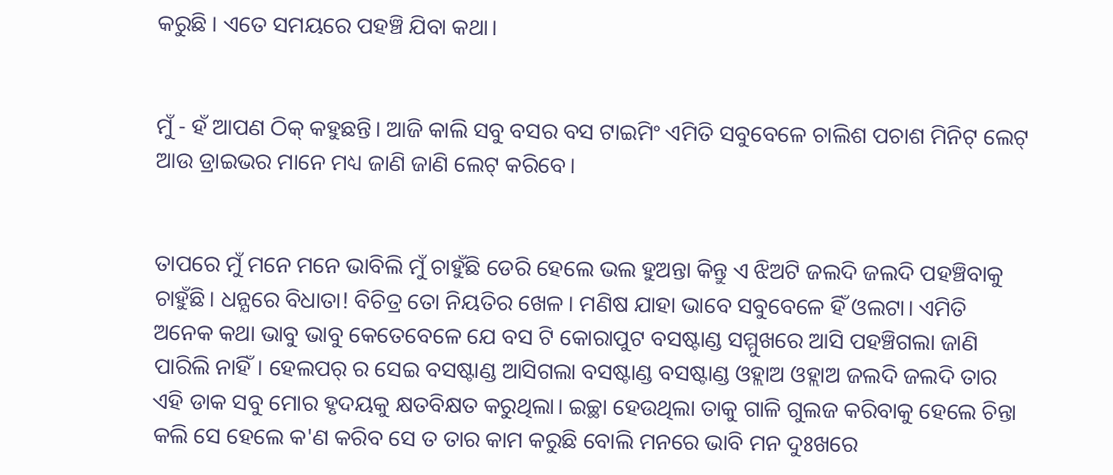କରୁଛି । ଏତେ ସମୟରେ ପହଞ୍ଚି ଯିବା କଥା।


ମୁଁ - ହଁ ଆପଣ ଠିକ୍ କହୁଛନ୍ତି। ଆଜି କାଲି ସବୁ ବସର ବସ ଟାଇମିଂ ଏମିତି ସବୁବେଳେ ଚାଲିଶ ପଚାଶ ମିନିଟ୍ ଲେଟ୍ ଆଉ ଡ୍ରାଇଭର ମାନେ ମଧ୍ୟ ଜାଣି ଜାଣି ଲେଟ୍ କରିବେ।


ତାପରେ ମୁଁ ମନେ ମନେ ଭାବିଲି ମୁଁ ଚାହୁଁଛି ଡେରି ହେଲେ ଭଲ ହୁଅନ୍ତା କିନ୍ତୁ ଏ ଝିଅଟି ଜଲଦି ଜଲଦି ପହଞ୍ଚିବାକୁ ଚାହୁଁଛି। ଧନ୍ଯରେ ବିଧାତା! ବିଚିତ୍ର ତୋ ନିୟତିର ଖେଳ। ମଣିଷ ଯାହା ଭାବେ ସବୁବେଳେ ହିଁ ଓଲଟା। ଏମିତି ଅନେକ କଥା ଭାବୁ ଭାବୁ କେତେବେଳେ ଯେ ବସ ଟି କୋରାପୁଟ ବସଷ୍ଟାଣ୍ଡ ସମ୍ମୁଖରେ ଆସି ପହଞ୍ଚିଗଲା ଜାଣି ପାରିଲି ନାହିଁ। ହେଲପର୍ ର ସେଇ ବସଷ୍ଟାଣ୍ଡ ଆସିଗଲା ବସଷ୍ଟାଣ୍ଡ ବସଷ୍ଟାଣ୍ଡ ଓହ୍ଲାଅ ଓହ୍ଲାଅ ଜଲଦି ଜଲଦି ତାର ଏହି ଡାକ ସବୁ ମୋର ହୃଦୟକୁ କ୍ଷତବିକ୍ଷତ କରୁଥିଲା। ଇଚ୍ଛା ହେଉଥିଲା ତାକୁ ଗାଳି ଗୁଲଜ କରିବାକୁ ହେଲେ ଚିନ୍ତା କଲି ସେ ହେଲେ କ'ଣ କରିବ ସେ ତ ତାର କାମ କରୁଛି ବୋଲି ମନରେ ଭାବି ମନ ଦୁଃଖରେ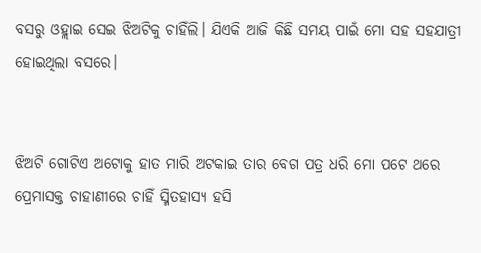ବସରୁ ଓହ୍ଲାଇ ସେଇ ଝିଅଟିକୁ ଚାହିଁଲି। ଯିଏକି ଆଜି କିଛି ସମୟ ପାଇଁ ମୋ ସହ ସହଯାତ୍ରୀ ହୋଇଥିଲା ବସରେ।


ଝିଅଟି ଗୋଟିଏ ଅଟୋକୁ ହାତ ମାରି ଅଟକାଇ ତାର ବେଗ ପତ୍ର ଧରି ମୋ ପଟେ ଥରେ ପ୍ରେମାସକ୍ତ ଚାହାଣୀରେ ଚାହିଁ ସ୍ମିତହାସ୍ୟ ହସି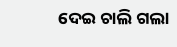ଦେଇ ଚାଲି ଗଲା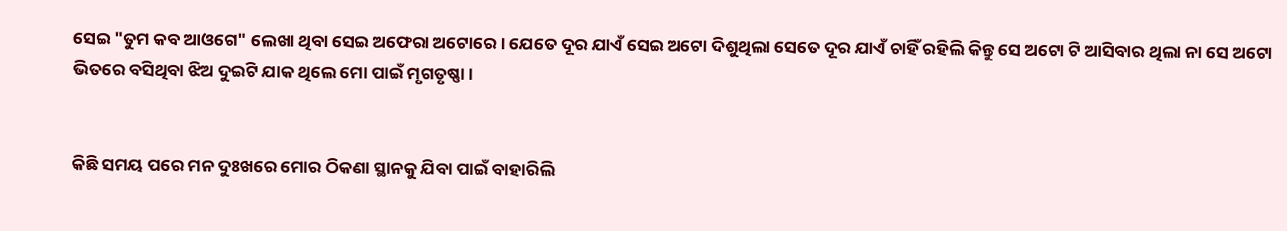ସେଇ "ତୁମ କବ ଆଓଗେ" ଲେଖା ଥିବା ସେଇ ଅଫେରା ଅଟୋରେ। ଯେତେ ଦୂର ଯାଏଁ ସେଇ ଅଟୋ ଦିଶୁଥିଲା ସେତେ ଦୂର ଯାଏଁ ଚାହିଁ ରହିଲି କିନ୍ତୁ ସେ ଅଟୋ ଟି ଆସିବାର ଥିଲା ନା ସେ ଅଟୋ ଭିତରେ ବସିଥିବା ଝିଅ ଦୁଇଟି ଯାକ ଥିଲେ ମୋ ପାଇଁ ମୃଗତୃଷ୍ଣା।


କିଛି ସମୟ ପରେ ମନ ଦୁଃଖରେ ମୋର ଠିକଣା ସ୍ଥାନକୁ ଯିବା ପାଇଁ ବାହାରିଲି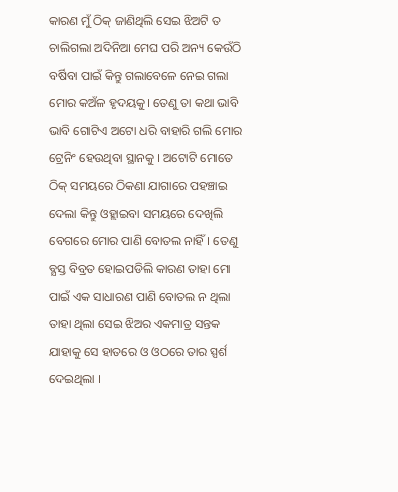କାରଣ ମୁଁ ଠିକ୍ ଜାଣିଥିଲି ସେଇ ଝିଅଟି ତ ଚାଲିଗଲା ଅଦିନିଆ ମେଘ ପରି ଅନ୍ୟ କେଉଁଠି ବର୍ଷିବା ପାଇଁ କିନ୍ତୁ ଗଲାବେଳେ ନେଇ ଗଲା ମୋର କଅଁଳ ହୃଦୟକୁ। ତେଣୁ ତା କଥା ଭାବି ଭାବି ଗୋଟିଏ ଅଟୋ ଧରି ବାହାରି ଗଲି ମୋର ଟ୍ରେନିଂ ହେଉଥିବା ସ୍ଥାନକୁ । ଅଟୋଟି ମୋତେ ଠିକ୍ ସମୟରେ ଠିକଣା ଯାଗାରେ ପହଞ୍ଚାଇ ଦେଲା କିନ୍ତୁ ଓହ୍ଲାଇବା ସମୟରେ ଦେଖିଲି ବେଗରେ ମୋର ପାଣି ବୋତଲ ନାହିଁ। ତେଣୁ ବ୍ଯସ୍ତ ବିବ୍ରତ ହୋଇପଡିଲି କାରଣ ତାହା ମୋ ପାଇଁ ଏକ ସାଧାରଣ ପାଣି ବୋତଲ ନ ଥିଲା ତାହା ଥିଲା ସେଇ ଝିଅର ଏକମାତ୍ର ସନ୍ତକ ଯାହାକୁ ସେ ହାତରେ ଓ ଓଠରେ ତାର ସ୍ପର୍ଶ ଦେଇଥିଲା ।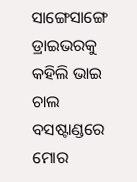ସାଙ୍ଗେସାଙ୍ଗେ ଡ୍ରାଇଭରକୁ କହିଲି ଭାଇ ଚାଲ ବସଷ୍ଟାଣ୍ଡରେ ମୋର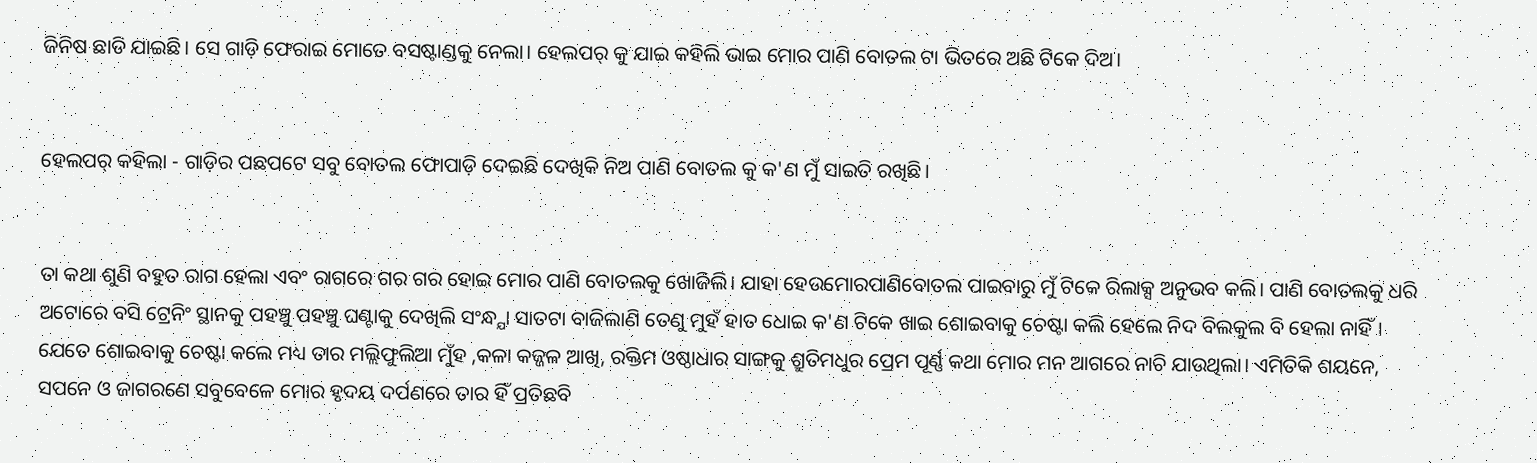ଜିନିଷ ଛାଡି ଯାଇଛି। ସେ ଗାଡ଼ି ଫେରାଇ ମୋତେ ବସଷ୍ଟାଣ୍ଡକୁ ନେଲା। ହେଲପର୍ କୁ ଯାଇ କହିଲି ଭାଇ ମୋର ପାଣି ବୋତଲ ଟା ଭିତରେ ଅଛି ଟିକେ ଦିଅ।


ହେଲପର୍ କହିଲା - ଗାଡ଼ିର ପଛପଟେ ସବୁ ବୋତଲ ଫୋପାଡ଼ି ଦେଇଛି ଦେଖିକି ନିଅ ପାଣି ବୋତଲ କୁ କ'ଣ ମୁଁ ସାଇତି ରଖିଛି।


ତା କଥା ଶୁଣି ବହୁତ ରାଗ ହେଲା ଏବଂ ରାଗରେ ଗର ଗର ହୋଇ ମୋର ପାଣି ବୋତଲକୁ ଖୋଜିଲି। ଯାହା ହେଉମୋରପାଣିବୋତଲ ପାଇବାରୁ ମୁଁ ଟିକେ ରିଲାକ୍ସ ଅନୁଭବ କଲି। ପାଣି ବୋତଲକୁ ଧରି ଅଟୋରେ ବସି ଟ୍ରେନିଂ ସ୍ଥାନକୁ ପହଞ୍ଚୁ ପହଞ୍ଚୁ ଘଣ୍ଟାକୁ ଦେଖିଲି ସଂନ୍ଧ୍ଯା ସାତଟା ବାଜିଲାଣି ତେଣୁ ମୁହଁ ହାତ ଧୋଇ କ'ଣ ଟିକେ ଖାଇ ଶୋଇବାକୁ ଚେଷ୍ଟା କଲି ହେଲେ ନିଦ ବିଲକୁଲ ବି ହେଲା ନାହିଁ। ଯେତେ ଶୋଇବାକୁ ଚେଷ୍ଟା କଲେ ମଧ୍ୟ ତାର ମଲ୍ଲିଫୁଲିଆ ମୁଁହ ,କଳା କଜ୍ଜଳ ଆଖି, ରକ୍ତିମ ଓଷ୍ଠାଧାର ସାଙ୍ଗକୁ ଶ୍ରୁତିମଧୁର ପ୍ରେମ ପୂର୍ଣ୍ଣ କଥା ମୋର ମନ ଆଗରେ ନାଚି ଯାଉଥିଲା। ଏମିତିକି ଶୟନେ, ସପନେ ଓ ଜାଗରଣେ ସବୁବେଳେ ମୋର ହୃଦୟ ଦର୍ପଣରେ ତାର ହିଁ ପ୍ରତିଛବି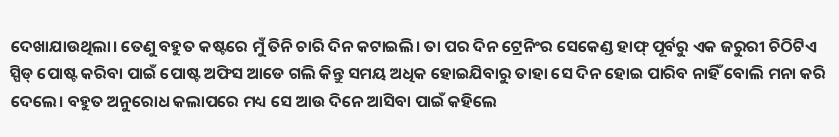ଦେଖାଯାଉଥିଲା। ତେଣୁ ବହୁତ କଷ୍ଟରେ ମୁଁ ତିନି ଚାରି ଦିନ କଟାଇଲି। ତା ପର ଦିନ ଟ୍ରେନିଂର ସେକେଣ୍ଡ ହାଫ୍ ପୂର୍ବରୁ ଏକ ଜରୁରୀ ଚିଠିଟିଏ ସ୍ପିଡ୍ ପୋଷ୍ଟ କରିବା ପାଇଁ ପୋଷ୍ଟ ଅଫିସ ଆଡେ ଗଲି କିନ୍ତୁ ସମୟ ଅଧିକ ହୋଇଯିବାରୁ ତାହା ସେ ଦିନ ହୋଇ ପାରିବ ନାହିଁ ବୋଲି ମନା କରି ଦେଲେ। ବହୁତ ଅନୁରୋଧ କଲାପରେ ମଧ୍ୟ ସେ ଆଉ ଦିନେ ଆସିବା ପାଇଁ କହିଲେ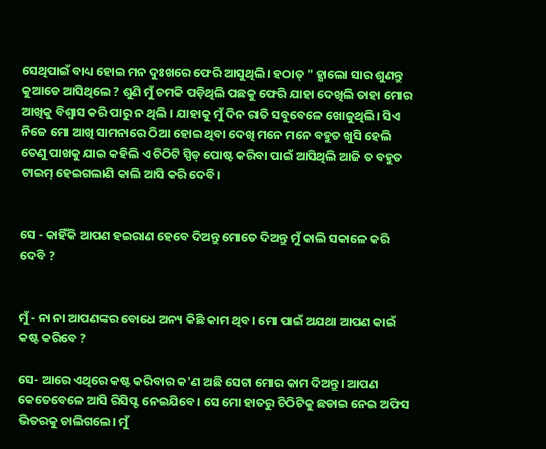ସେଥିପାଇଁ ବାଧ୍ୟ ହୋଇ ମନ ଦୁଃଖରେ ଫେରି ଆସୁଥିଲି। ହଠାତ୍ " ହ୍ଯାଲୋ ସାର ଶୁଣନ୍ତୁ କୁଆଡେ ଆସିଥିଲେ ? ଶୁଣି ମୁଁ ଚମକି ପଡ଼ିଥିଲି ପଛକୁ ଫେରି ଯାହା ଦେଖିଲି ତାହା ମୋର ଆଖିକୁ ବିଶ୍ବାସ କରି ପାରୁ ନ ଥିଲି । ଯାହାକୁ ମୁଁ ଦିନ ରାତି ସବୁବେଳେ ଖୋଜୁଥିଲି। ସିଏ ନିଜେ ମୋ ଆଖି ସାମନାରେ ଠିଆ ହୋଇ ଥିବା ଦେଖି ମନେ ମନେ ବହୁତ ଖୁସି ହେଲି ତେଣୁ ପାଖକୁ ଯାଇ କହିଲି ଏ ଚିଠିଟି ସ୍ପିଡ୍ ପୋଷ୍ଟ କରିବା ପାଇଁ ଆସିଥିଲି ଆଜି ତ ବହୁତ ଟାଇମ୍ ହେଇଗଲାଣି କାଲି ଆସି କରି ଦେବି।


ସେ - କାହିଁକି ଆପଣ ହଇରାଣ ହେବେ ଦିଅନ୍ତୁ ମୋତେ ଦିଅନ୍ତୁ ମୁଁ କାଲି ସକାଳେ କରି ଦେବି ?


ମୁଁ - ନା ନା ଆପଣଙ୍କର ବୋଧେ ଅନ୍ୟ କିଛି କାମ ଥିବ। ମୋ ପାଇଁ ଅଯଥା ଆପଣ କାଇଁ କଷ୍ଟ କରିବେ ?

ସେ- ଆରେ ଏଥିରେ କଷ୍ଟ କରିବାର କ'ଣ ଅଛି ସେଟା ମୋର କାମ ଦିଅନ୍ତୁ। ଆପଣ କେତେବେଳେ ଆସି ରିସିପ୍ଟ ନେଇଯିବେ। ସେ ମୋ ହାତରୁ ଚିଠିଟିକୁ ଛଡାଇ ନେଇ ଅଫିସ ଭିତରକୁ ଚାଲିଗଲେ। ମୁଁ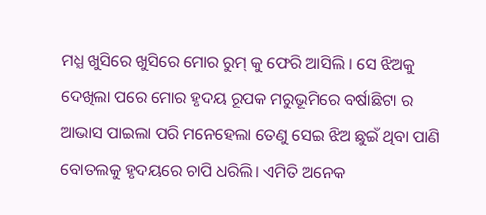ମଧ୍ଯ ଖୁସିରେ ଖୁସିରେ ମୋର ରୁମ୍ କୁ ଫେରି ଆସିଲି । ସେ ଝିଅକୁ ଦେଖିଲା ପରେ ମୋର ହୃଦୟ ରୂପକ ମରୁଭୂମିରେ ବର୍ଷାଛିଟା ର ଆଭାସ ପାଇଲା ପରି ମନେହେଲା ତେଣୁ ସେଇ ଝିଅ ଛୁଇଁ ଥିବା ପାଣି ବୋତଲକୁ ହୃଦୟରେ ଚାପି ଧରିଲି। ଏମିତି ଅନେକ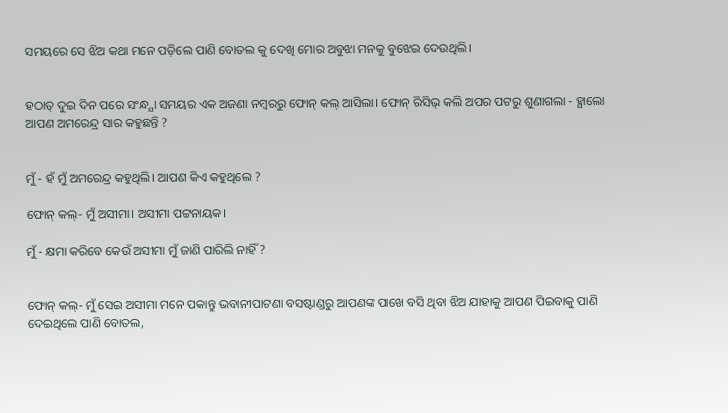ସମୟରେ ସେ ଝିଅ କଥା ମନେ ପଡ଼ିଲେ ପାଣି ବୋତଲ କୁ ଦେଖି ମୋର ଅବୁଝା ମନକୁ ବୁଝେଇ ଦେଉଥିଲି।


ହଠାତ୍ ଦୁଇ ଦିନ ପରେ ସଂନ୍ଧ୍ଯା ସମୟର ଏକ ଅଜଣା ନମ୍ବରରୁ ଫୋନ୍ କଲ୍ ଆସିଲା। ଫୋନ୍ ରିସିଭ୍ କଲି ଅପର ପଟରୁ ଶୁଣାଗଲା - ହ୍ଯାଲୋ ଆପଣ ଅମରେନ୍ଦ୍ର ସାର କହୁଛନ୍ତି ?


ମୁଁ - ହଁ ମୁଁ ଅମରେନ୍ଦ୍ର କହୁଥିଲି। ଆପଣ କିଏ କହୁଥିଲେ ?

ଫୋନ୍ କଲ୍- ମୁଁ ଅସୀମା। ଅସୀମା ପଟ୍ଟନାୟକ।

ମୁଁ - କ୍ଷମା କରିବେ କେଉଁ ଅସୀମା ମୁଁ ଜାଣି ପାରିଲି ନାହିଁ ?


ଫୋନ୍ କଲ୍- ମୁଁ ସେଇ ଅସୀମା ମନେ ପକାନ୍ତୁ ଭବାନୀପାଟଣା ବସଷ୍ଟାଣ୍ଡରୁ ଆପଣଙ୍କ ପାଖେ ବସି ଥିବା ଝିଅ ଯାହାକୁ ଆପଣ ପିଇବାକୁ ପାଣି ଦେଇଥିଲେ ପାଣି ବୋତଲ,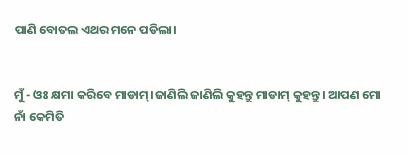ପାଣି ବୋତଲ ଏଥର ମନେ ପଡିଲା।


ମୁଁ - ଓଃ କ୍ଷମା କରିବେ ମାଡାମ୍।ଜାଣିଲି ଜାଣିଲି କୁହନ୍ତୁ ମାଡାମ୍ କୁହନ୍ତୁ। ଆପଣ ମୋ ନାଁ କେମିତି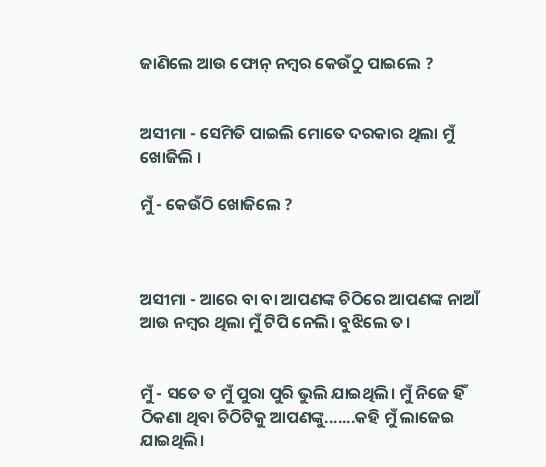ଜାଣିଲେ ଆଉ ଫୋନ୍ ନମ୍ବର କେଉଁଠୁ ପାଇଲେ ?


ଅସୀମା - ସେମିତି ପାଇଲି ମୋତେ ଦରକାର ଥିଲା ମୁଁ ଖୋଜିଲି ।

ମୁଁ - କେଉଁଠି ଖୋଜିଲେ ?



ଅସୀମା - ଆରେ ବା ବା ଆପଣଙ୍କ ଚିଠିରେ ଆପଣଙ୍କ ନାଆଁ ଆଉ ନମ୍ବର ଥିଲା ମୁଁ ଟିପି ନେଲି। ବୁଝିଲେ ତ।


ମୁଁ - ସତେ ତ ମୁଁ ପୁରା ପୁରି ଭୁଲି ଯାଇଥିଲି। ମୁଁ ନିଜେ ହିଁ ଠିକଣା ଥିବା ଚିଠିଟିକୁ ଆପଣଙ୍କୁ.......କହି ମୁଁ ଲାଜେଇ ଯାଇଥିଲି।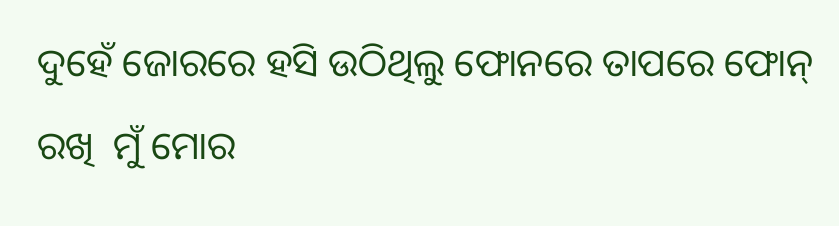ଦୁହେଁ ଜୋରରେ ହସି ଉଠିଥିଲୁ ଫୋନରେ ତାପରେ ଫୋନ୍ ରଖି  ମୁଁ ମୋର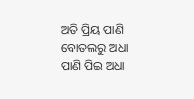ଅତି ପ୍ରିୟ ପାଣି ବୋତଲରୁ ଅଧା ପାଣି ପିଇ ଅଧା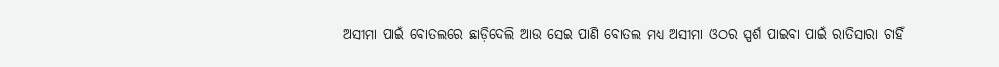ଅସୀମା ପାଇଁ ବୋତଲରେ ଛାଡ଼ିଦେଲି ଆଉ ସେଇ ପାଣି ବୋତଲ ମଧ୍ୟ ଅସୀମା ଓଠର ସ୍ପର୍ଶ ପାଇବା ପାଇଁ ରାତିସାରା ଚାହିଁ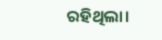ରହିଥିଲା।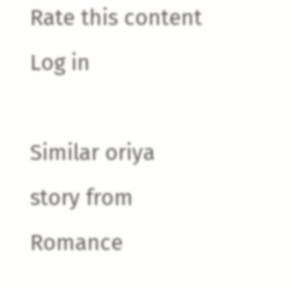Rate this content
Log in

Similar oriya story from Romance